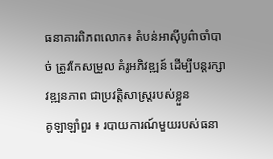ធនាគារពិភពលោក៖ តំបន់អាស៊ីបូព៌ាចាំបាច់ ត្រូវកែសម្រួល គំរូអភិវឌ្ឍន៍ ដើម្បីបន្តរក្សាវឌ្ឍនភាព ជាប្រវត្តិសាស្ត្ររបស់ខ្លួន
គូឡាឡាំពួរ ៖ របាយការណ៍មួយរបស់ធនា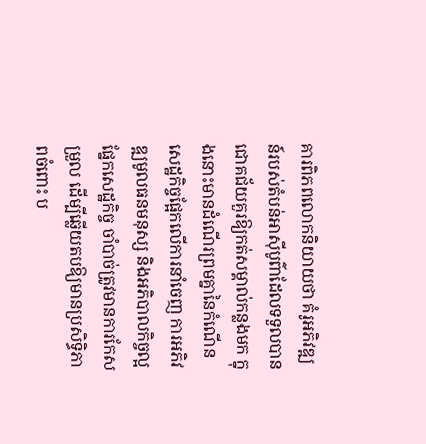គារពិភពលោកនិយាយថា គំរូអភិវឌ្ឍន៍របស់តំបន់អាស៊ីបូព៌ាដែលទទួលបានជោគជ័យគួរឱ្យកត់សម្គាល់កន្លងមក ក្នុងនោះមានដំណើរព្រមគ្នានៃកំណើនសេដ្ឋកិច្ចផ្អែកលើការនាំចេញ ការអភិវឌ្ឍមូលធនមនុស្ស និងអភិបាលកិច្ចល្អផ្នែកសេដ្ឋកិច្ច ចាំបាច់ត្រូវមានការកែសម្រួល ដើម្បីឆ្លើយតបឱ្យមានប្រសិទ្ធិភាពចំពោះ ប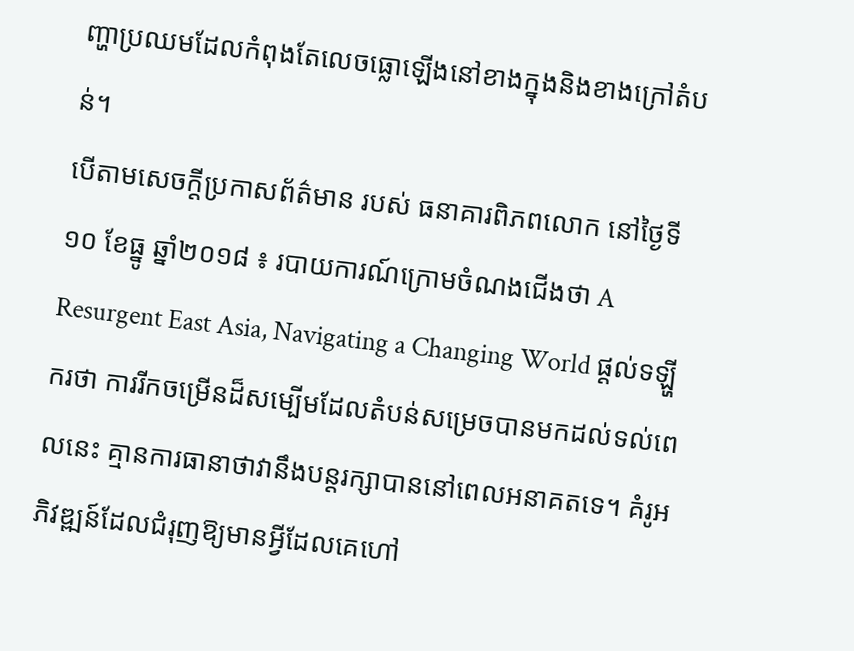ញ្ហាប្រឈមដែលកំពុងតែលេចធ្លោឡើងនៅខាងក្នុងនិងខាងក្រៅតំបន់។
បើតាមសេចក្តីប្រកាសព័ត៌មាន របស់ ធនាគារពិភពលោក នៅថ្ងៃទី១០ ខែធ្នូ ឆ្នាំ២០១៨ ៖ របាយការណ៍ក្រោមចំណងជើងថា A Resurgent East Asia, Navigating a Changing World ផ្តល់ទឡ្ហីករថា ការរីកចម្រើនដ៏សម្បើមដែលតំបន់សម្រេចបានមកដល់ទល់ពេលនេះ គ្មានការធានាថាវានឹងបន្តរក្សាបាននៅពេលអនាគតទេ។ គំរូអភិវឌ្ឍន៍ដែលជំរុញឱ្យមានអ្វីដែលគេហៅ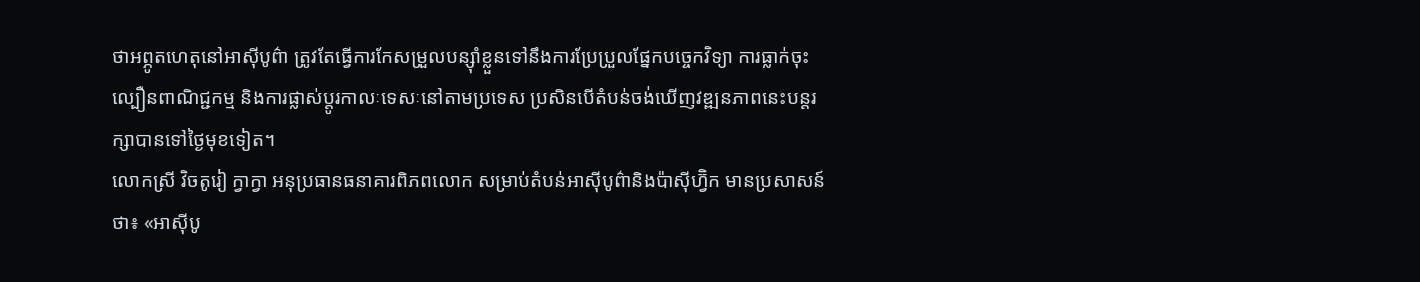ថាអព្ភូតហេតុនៅអាស៊ីបូព៌ា ត្រូវតែធ្វើការកែសម្រួលបន្ស៊ាំខ្លួនទៅនឹងការប្រែប្រួលផ្នែកបច្ចេកវិទ្យា ការធ្លាក់ចុះល្បឿនពាណិជ្ជកម្ម និងការផ្លាស់ប្តូរកាលៈទេសៈនៅតាមប្រទេស ប្រសិនបើតំបន់ចង់ឃើញវឌ្ឍនភាពនេះបន្តរក្សាបានទៅថ្ងៃមុខទៀត។
លោកស្រី វិចតូរៀ ក្វាក្វា អនុប្រធានធនាគារពិភពលោក សម្រាប់តំបន់អាស៊ីបូព៌ានិងប៉ាស៊ីហ្វ៊ិក មានប្រសាសន៍ថា៖ «អាស៊ីបូ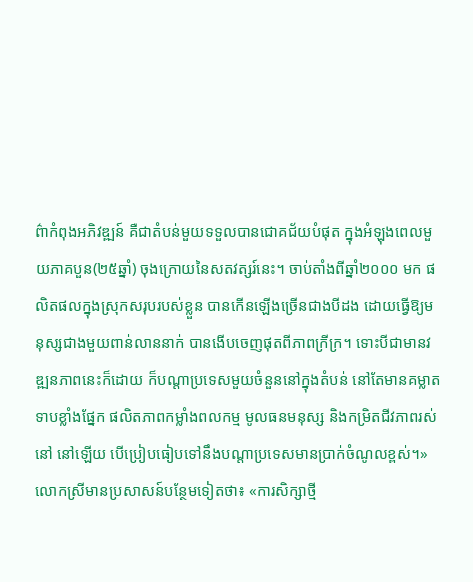ព៌ាកំពុងអភិវឌ្ឍន៍ គឺជាតំបន់មួយទទួលបានជោគជ័យបំផុត ក្នុងអំឡុងពេលមួយភាគបួន(២៥ឆ្នាំ) ចុងក្រោយនៃសតវត្សរ៍នេះ។ ចាប់តាំងពីឆ្នាំ២០០០ មក ផលិតផលក្នុងស្រុកសរុបរបស់ខ្លួន បានកើនឡើងច្រើនជាងបីដង ដោយធ្វើឱ្យមនុស្សជាងមួយពាន់លាននាក់ បានងើបចេញផុតពីភាពក្រីក្រ។ ទោះបីជាមានវឌ្ឍនភាពនេះក៏ដោយ ក៏បណ្តាប្រទេសមួយចំនួននៅក្នុងតំបន់ នៅតែមានគម្លាតទាបខ្លាំងផ្នែក ផលិតភាពកម្លាំងពលកម្ម មូលធនមនុស្ស និងកម្រិតជីវភាពរស់នៅ នៅឡើយ បើប្រៀបធៀបទៅនឹងបណ្តាប្រទេសមានប្រាក់ចំណូលខ្ពស់។» លោកស្រីមានប្រសាសន៍បន្ថែមទៀតថា៖ «ការសិក្សាថ្មី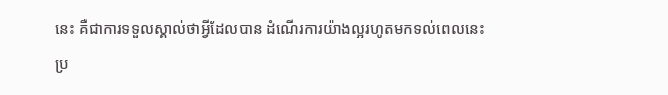នេះ គឺជាការទទួលស្គាល់ថាអ្វីដែលបាន ដំណើរការយ៉ាងល្អរហូតមកទល់ពេលនេះ ប្រ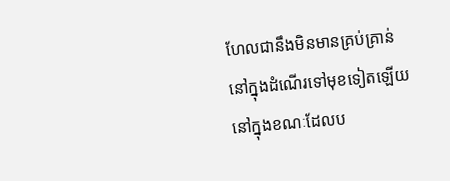ហែលជានឹងមិនមានគ្រប់គ្រាន់ នៅក្នុងដំណើរទៅមុខទៀតឡើយ នៅក្នុងខណៈដែលប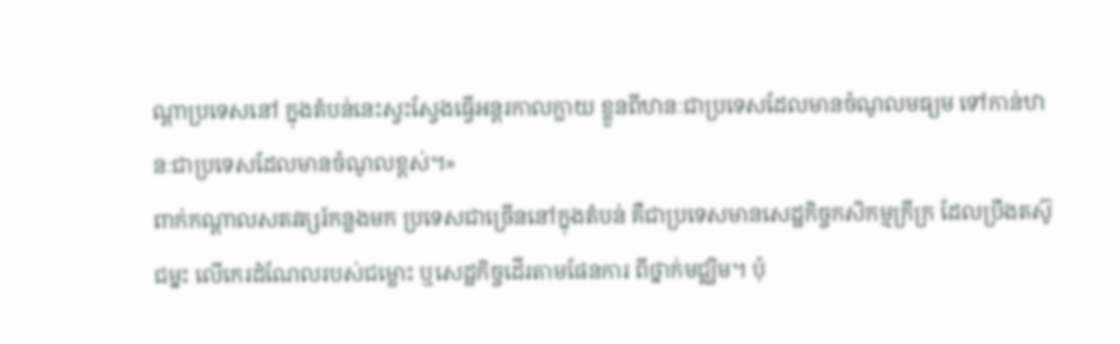ណ្តាប្រទេសនៅ ក្នុងតំបន់នេះស្វះស្វែងធ្វើអន្តរកាលក្លាយ ខ្លួនពីឋានៈជាប្រទេសដែលមានចំណូលមធ្យម ទៅកាន់ឋានៈជាប្រទេសដែលមានចំណូលខ្ពស់។»
ពាក់កណ្តាលសតវត្សរ៍កន្លងមក ប្រទេសជាច្រើននៅក្នុងតំបន់ គឺជាប្រទេសមានសេដ្ឋកិច្ចកសិកម្មក្រីក្រ ដែលប្រឹងតស៊ូជម្នះ លើកេរដំណែលរបស់ជម្លោះ ឬសេដ្ឋកិច្ចដើរតាមផែនការ ពីថ្នាក់មជ្ឈិម។ ប៉ុ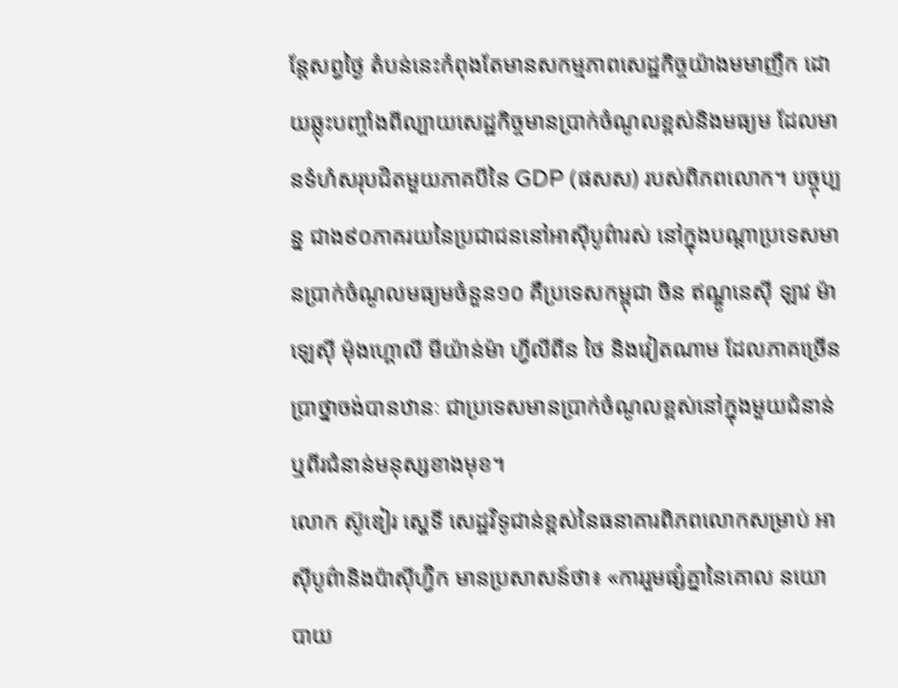ន្តែសព្វថ្ងៃ តំបន់នេះកំពុងតែមានសកម្មភាពសេដ្ឋកិច្ចយ៉ាងមមាញឹក ដោយឆ្លុះបញ្ចាំងពីល្បាយសេដ្ឋកិច្ចមានប្រាក់ចំណូលខ្ពស់និងមធ្យម ដែលមានទំហំសរុបជិតមួយភាគបីនៃ GDP (ផសស) របស់ពិភពលោក។ បច្ចុប្បន្ន ជាង៩០ភាគរយនៃប្រជាជននៅអាស៊ីបូព៌ារស់ នៅក្នុងបណ្តាប្រទេសមានប្រាក់ចំណូលមធ្យមចំនួន១០ គឺប្រទេសកម្ពុជា ចិន ឥណ្ឌូនេស៊ី ឡាវ ម៉ាឡេស៊ី ម៉ុងហ្គោលី មីយ៉ាន់ម៉ា ហ្វីលីពីន ថៃ និងវៀតណាម ដែលភាគច្រើនប្រាថ្នាចង់បានឋានៈ ជាប្រទេសមានប្រាក់ចំណូលខ្ពស់នៅក្នុងមួយជំនាន់ ឬពីរជំនាន់មនុស្សខាងមុខ។
លោក ស៊ូឌៀរ ស្ហេទី សេដ្ឋវិទូជាន់ខ្ពស់នៃធនាគារពិភពលោកសម្រាប់ អាស៊ីបូព៌ានិងប៉ាស៊ីហ្វ៊ិក មានប្រសាសន៍ថា៖ «ការរួមផ្សំគ្នានៃគោល នយោបាយ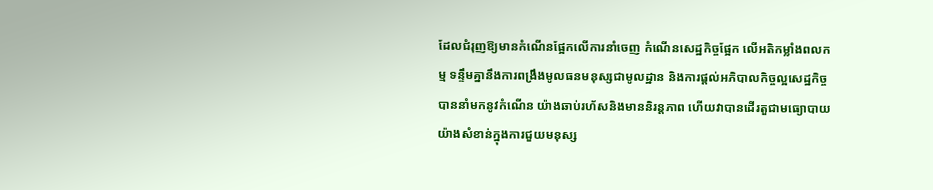ដែលជំរុញឱ្យមានកំណើនផ្អែកលើការនាំចេញ កំណើនសេដ្ឋកិច្ចផ្អែក លើអតិកម្លាំងពលកម្ម ទន្ទឹមគ្នានឹងការពង្រឹងមូលធនមនុស្សជាមូលដ្ឋាន និងការផ្តល់អភិបាលកិច្ចល្អសេដ្ឋកិច្ច បាននាំមកនូវកំណើន យ៉ាងឆាប់រហ័សនិងមាននិរន្តភាព ហើយវាបានដើរតួជាមធ្យោបាយ យ៉ាងសំខាន់ក្នុងការជួយមនុស្ស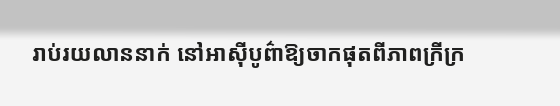រាប់រយលាននាក់ នៅអាស៊ីបូព៌ាឱ្យចាកផុតពីភាពក្រីក្រ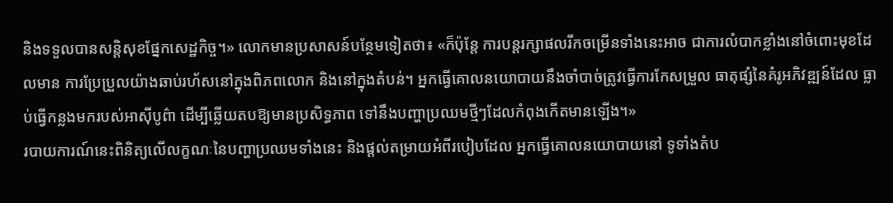និងទទួលបានសន្ដិសុខផ្នែកសេដ្ឋកិច្ច។» លោកមានប្រសាសន៍បន្ថែមទៀតថា៖ «ក៏ប៉ុន្តែ ការបន្តរក្សាផលរីកចម្រើនទាំងនេះអាច ជាការលំបាកខ្លាំងនៅចំពោះមុខដែលមាន ការប្រែប្រួលយ៉ាងឆាប់រហ័សនៅក្នុងពិភពលោក និងនៅក្នុងតំបន់។ អ្នកធ្វើគោលនយោបាយនឹងចាំបាច់ត្រូវធ្វើការកែសម្រួល ធាតុផ្សំនៃគំរូអភិវឌ្ឍន៍ដែល ធ្លាប់ធ្វើកន្លងមករបស់អាស៊ីបូព៌ា ដើម្បីឆ្លើយតបឱ្យមានប្រសិទ្ធភាព ទៅនឹងបញ្ហាប្រឈមថ្មីៗដែលកំពុងកើតមានឡើង។»
របាយការណ៍នេះពិនិត្យលើលក្ខណៈនៃបញ្ហាប្រឈមទាំងនេះ និងផ្តល់តម្រាយអំពីរបៀបដែល អ្នកធ្វើគោលនយោបាយនៅ ទូទាំងតំប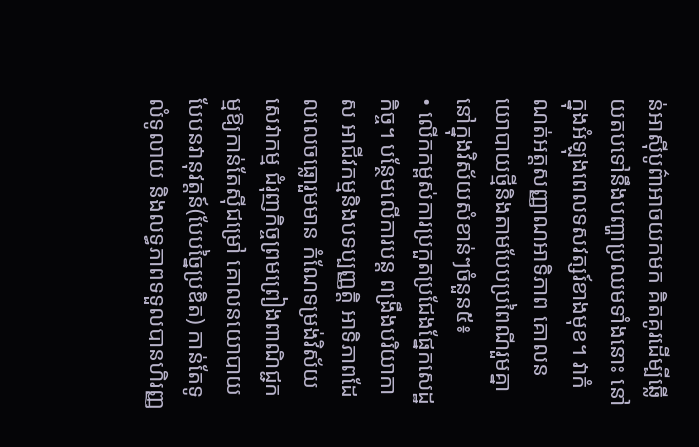ន់អាស៊ីបូព៌ាអាចយកមក គិតគូរដើម្បីឆ្លើយតបទៅនឹងបញ្ហាប្រឈមទាំងនោះ នៅក្នុងអំឡុងពេលទសវត្សរ៍ខាងមុខ។ វាកំណត់អត្តសញ្ញាណអាទិភាព គោលនយោបាយថ្មីនិងតាមបែបប្រពៃណីរួមគ្នានៅក្នុងវិស័យសំខាន់ៗចំនួន៥៖
• លើកកម្ពស់ការប្រកួតប្រជែងផ្នែកសេដ្ឋកិច្ច។ បន្ថែមលើការបន្ត ពង្រឹងបរិយាកាស អាជីវកម្មនិងបទប្បញ្ញត្តិ អាទិភាពដែលលេចធ្លោរួមមាន កំណែទម្រង់វិស័យសេវាកម្ម ជំរុញកិច្ចព្រមព្រៀងពាណិជ្ជកម្មឱ្យកាន់តែស៊ីជម្រៅ គោលនយោបាយបែបនវានុវត្តន៍(បែបច្នៃប្រឌិត) កាន់តែទូលំទូលាយ និងលទ្ធភាពទទួលបានហិរញ្ញ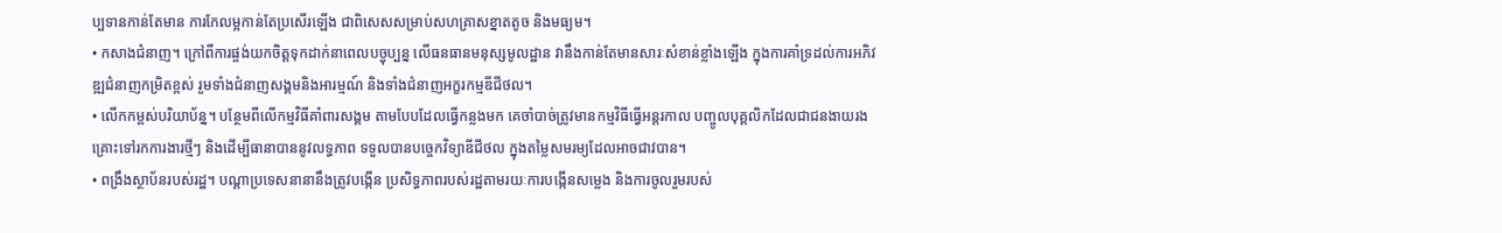ប្បទានកាន់តែមាន ការកែលម្អកាន់តែប្រសើរឡើង ជាពិសេសសម្រាប់សហគ្រាសខ្នាតតូច និងមធ្យម។
• កសាងជំនាញ។ ក្រៅពីការផ្ចង់យកចិត្តទុកដាក់នាពេលបច្ចុប្បន្ន លើធនធានមនុស្សមូលដ្ឋាន វានឹងកាន់តែមានសារៈសំខាន់ខ្លាំងឡើង ក្នុងការគាំទ្រដល់ការអភិវឌ្ឍជំនាញកម្រិតខ្ពស់ រួមទាំងជំនាញសង្គមនិងអារម្មណ៍ និងទាំងជំនាញអក្ខរកម្មឌីជីថល។
• លើកកម្ពស់បរិយាប័ន្ន។ បន្ថែមពីលើកម្មវិធីគាំពារសង្គម តាមបែបដែលធ្វើកន្លងមក គេចាំបាច់ត្រូវមានកម្មវិធីធ្វើអន្តរកាល បញ្ចូលបុគ្គលិកដែលជាជនងាយរងគ្រោះទៅរកការងារថ្មីៗ និងដើម្បីធានាបាននូវលទ្ធភាព ទទួលបានបច្ចេកវិទ្យាឌីជីថល ក្នុងតម្លៃសមរម្យដែលអាចជាវបាន។
• ពង្រឹងស្ថាប័នរបស់រដ្ឋ។ បណ្តាប្រទេសនានានឹងត្រូវបង្កើន ប្រសិទ្ធភាពរបស់រដ្ឋតាមរយៈការបង្កើនសម្លេង និងការចូលរួមរបស់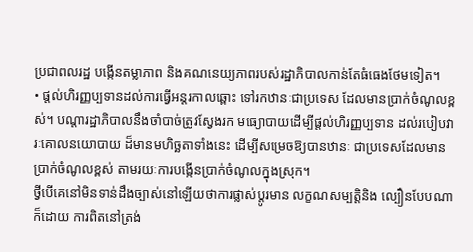ប្រជាពលរដ្ឋ បង្កើនតម្លាភាព និងគណនេយ្យភាពរបស់រដ្ឋាភិបាលកាន់តែធំធេងថែមទៀត។
• ផ្តល់ហិរញ្ញប្បទានដល់ការធ្វើអន្តរកាលឆ្ពោះ ទៅរកឋានៈជាប្រទេស ដែលមានប្រាក់ចំណូលខ្ពស់។ បណ្តារដ្ឋាភិបាលនឹងចាំបាច់ត្រូវស្វែងរក មធ្យោបាយដើម្បីផ្តល់ហិរញ្ញប្បទាន ដល់របៀបវារៈគោលនយោបាយ ដ៏មានមហិច្ឆតាទាំងនេះ ដើម្បីសម្រេចឱ្យបានឋានៈ ជាប្រទេសដែលមាន ប្រាក់ចំណូលខ្ពស់ តាមរយៈការបង្កើនប្រាក់ចំណូលក្នុងស្រុក។
ថ្វីបើគេនៅមិនទាន់ដឹងច្បាស់នៅឡើយថាការផ្លាស់ប្តូរមាន លក្ខណសម្បត្តិនិង ល្បឿនបែបណាក៏ដោយ ការពិតនៅត្រង់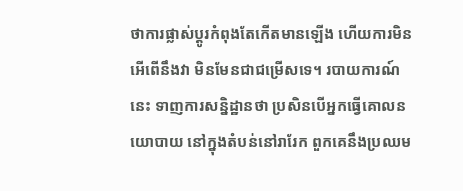ថាការផ្លាស់ប្តូរកំពុងតែកើតមានឡើង ហើយការមិនអើពើនឹងវា មិនមែនជាជម្រើសទេ។ របាយការណ៍នេះ ទាញការសន្និដ្ឋានថា ប្រសិនបើអ្នកធ្វើគោលនយោបាយ នៅក្នុងតំបន់នៅរារែក ពួកគេនឹងប្រឈម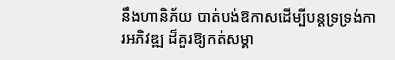នឹងហានិភ័យ បាត់បង់ឱកាសដើម្បីបន្តទ្រទ្រង់ការអភិវឌ្ឍ ដ៏គួរឱ្យកត់សម្គា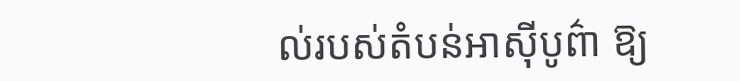ល់របស់តំបន់អាស៊ីបូព៌ា ឱ្យ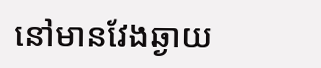នៅមានវែងឆ្ងាយ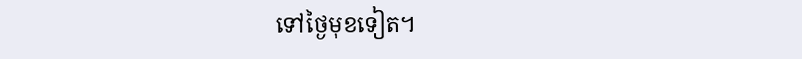ទៅថ្ងៃមុខទៀត។